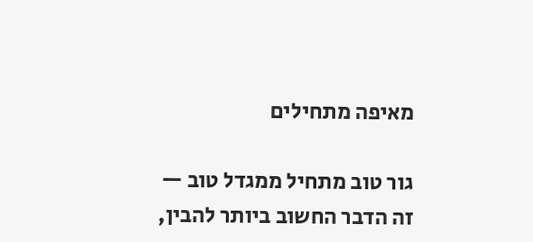מאיפה מתחילים

גור טוב מתחיל ממגדל טוב — זה הדבר החשוב ביותר להבין,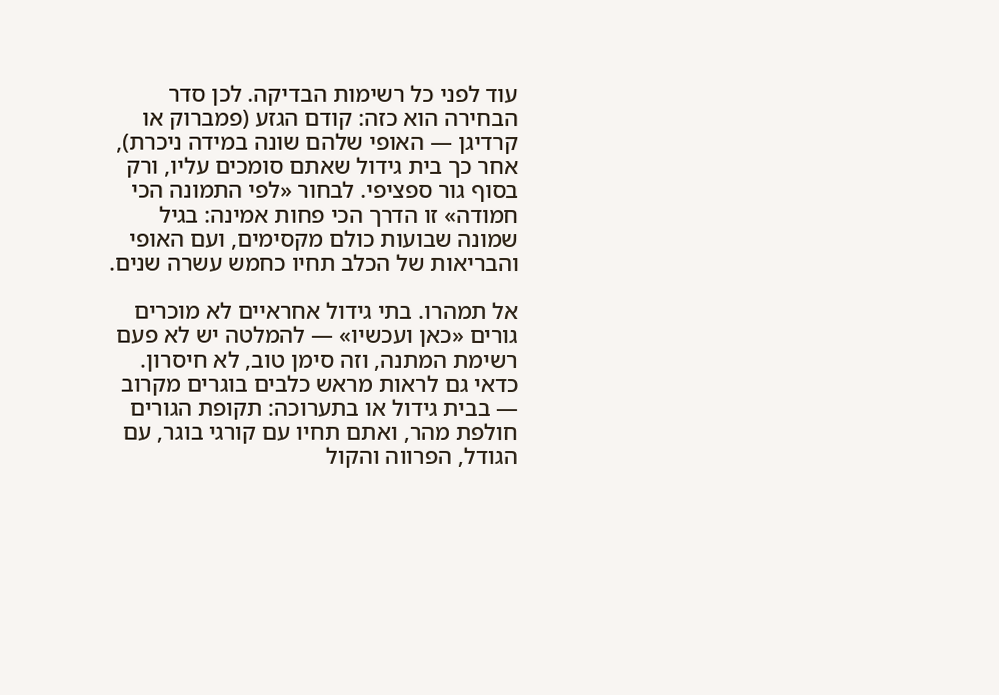עוד לפני כל רשימות הבדיקה. לכן סדר הבחירה הוא כזה: קודם הגזע (פמברוק או קרדיגן — האופי שלהם שונה במידה ניכרת), אחר כך בית גידול שאתם סומכים עליו, ורק בסוף גור ספציפי. לבחור «לפי התמונה הכי חמודה» זו הדרך הכי פחות אמינה: בגיל שמונה שבועות כולם מקסימים, ועם האופי והבריאות של הכלב תחיו כחמש עשרה שנים.

אל תמהרו. בתי גידול אחראיים לא מוכרים גורים «כאן ועכשיו» — להמלטה יש לא פעם רשימת המתנה, וזה סימן טוב, לא חיסרון. כדאי גם לראות מראש כלבים בוגרים מקרוב — בבית גידול או בתערוכה: תקופת הגורים חולפת מהר, ואתם תחיו עם קורגי בוגר, עם הגודל, הפרווה והקול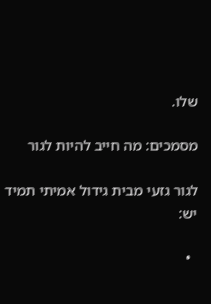שלו.

מסמכים: מה חייב להיות לגור

לגור גזעי מבית גידול אמיתי תמיד יש:

  •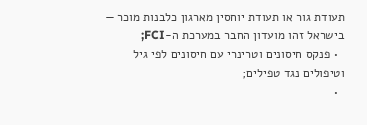תעודת גור או תעודת יוחסין מארגון כלבנות מוכר — בישראל זהו מועדון החבר במערכת ה-FCI;
  • פנקס חיסונים וטרינרי עם חיסונים לפי גיל וטיפולים נגד טפילים;
  •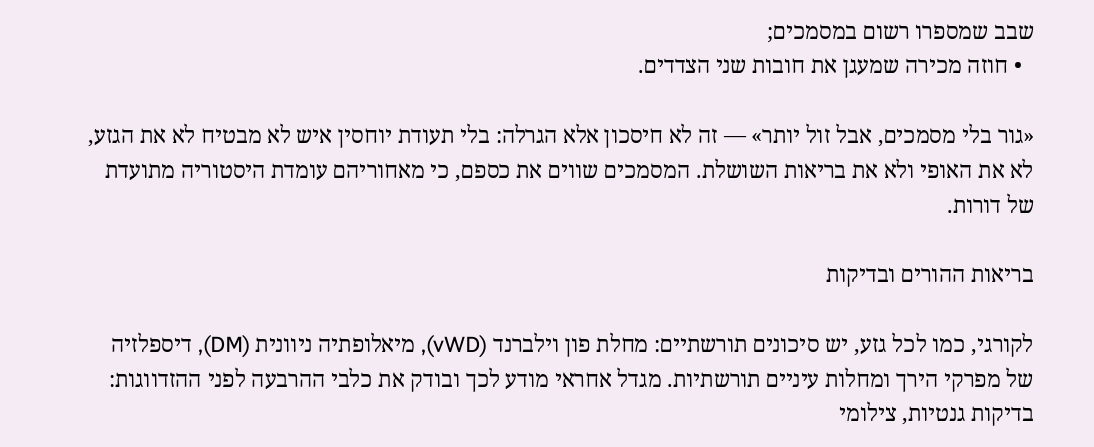שבב שמספרו רשום במסמכים;
  • חוזה מכירה שמעגן את חובות שני הצדדים.

«גור בלי מסמכים, אבל זול יותר» — זה לא חיסכון אלא הגרלה: בלי תעודת יוחסין איש לא מבטיח לא את הגזע, לא את האופי ולא את בריאות השושלת. המסמכים שווים את כספם, כי מאחוריהם עומדת היסטוריה מתועדת של דורות.

בריאות ההורים ובדיקות

לקורגי, כמו לכל גזע, יש סיכונים תורשתיים: מחלת פון וילברנד (vWD), מיאלופתיה ניוונית (DM), דיספלזיה של מפרקי הירך ומחלות עיניים תורשתיות. מגדל אחראי מודע לכך ובודק את כלבי ההרבעה לפני ההזדווגות: בדיקות גנטיות, צילומי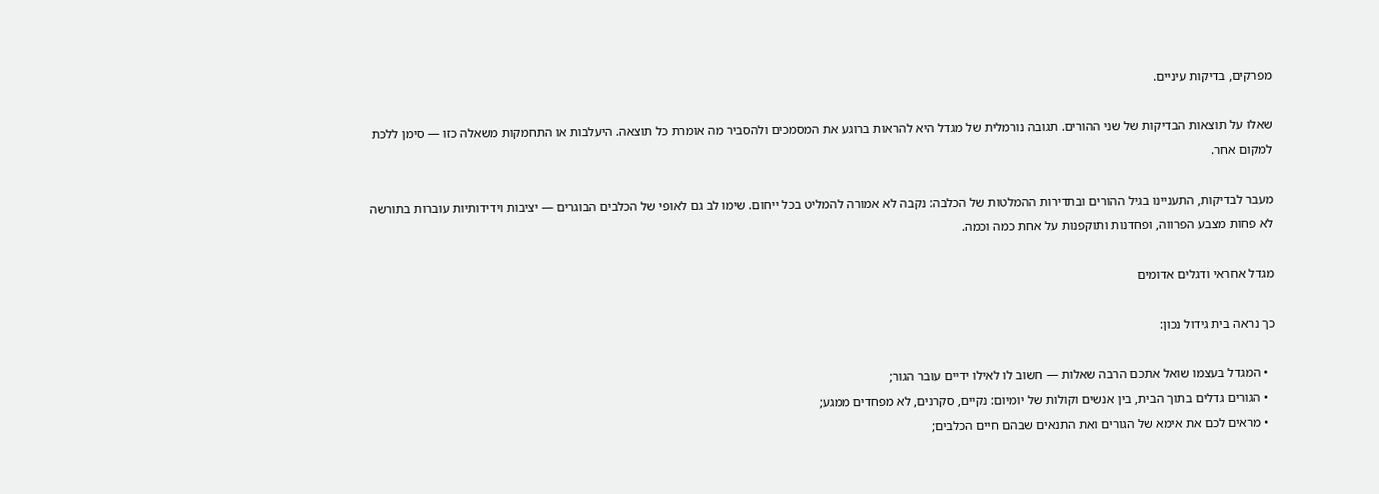מפרקים, בדיקות עיניים.

שאלו על תוצאות הבדיקות של שני ההורים. תגובה נורמלית של מגדל היא להראות ברוגע את המסמכים ולהסביר מה אומרת כל תוצאה. היעלבות או התחמקות משאלה כזו — סימן ללכת למקום אחר.

מעבר לבדיקות, התעניינו בגיל ההורים ובתדירות ההמלטות של הכלבה: נקבה לא אמורה להמליט בכל ייחום. שימו לב גם לאופי של הכלבים הבוגרים — יציבות וידידותיות עוברות בתורשה לא פחות מצבע הפרווה, ופחדנות ותוקפנות על אחת כמה וכמה.

מגדל אחראי ודגלים אדומים

כך נראה בית גידול נכון:

  • המגדל בעצמו שואל אתכם הרבה שאלות — חשוב לו לאילו ידיים עובר הגור;
  • הגורים גדלים בתוך הבית, בין אנשים וקולות של יומיום: נקיים, סקרנים, לא מפחדים ממגע;
  • מראים לכם את אימא של הגורים ואת התנאים שבהם חיים הכלבים;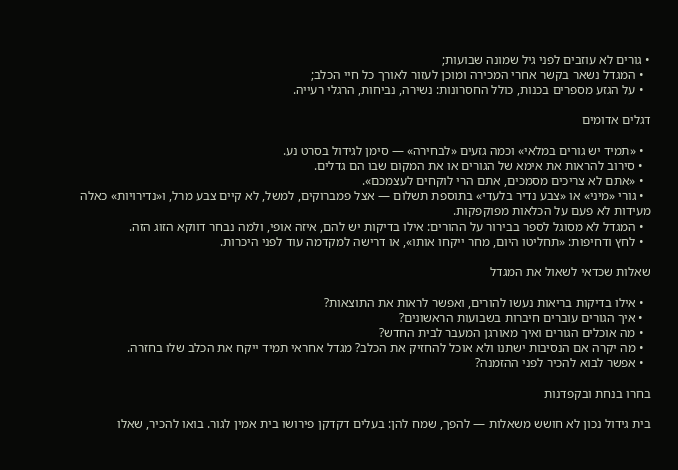• גורים לא עוזבים לפני גיל שמונה שבועות;
  • המגדל נשאר בקשר אחרי המכירה ומוכן לעזור לאורך כל חיי הכלב;
  • על הגזע מספרים בכנות, כולל החסרונות: נשירה, נביחות, הרגלי רעייה.

דגלים אדומים

  • «תמיד יש גורים במלאי» וכמה גזעים «לבחירה» — סימן לגידול בסרט נע.
  • סירוב להראות את אימא של הגורים או את המקום שבו הם גדלים.
  • «אתם לא צריכים מסמכים, אתם הרי לוקחים לעצמכם».
  • גורי «מיני» או «צבע נדיר בלעדי» בתוספת תשלום — אצל פמברוקים, למשל, לא קיים צבע מרל, ו«נדירויות» כאלה מעידות לא פעם על הכלאות מפוקפקות.
  • המגדל לא מסוגל לספר בבירור על ההורים: אילו בדיקות יש להם, איזה אופי, ולמה נבחר דווקא הזוג הזה.
  • לחץ ודחיפות: «תחליטו היום, מחר ייקחו אותו», או דרישה למקדמה עוד לפני היכרות.

שאלות שכדאי לשאול את המגדל

  • אילו בדיקות בריאות נעשו להורים, ואפשר לראות את התוצאות?
  • איך הגורים עוברים חיברות בשבועות הראשונים?
  • מה אוכלים הגורים ואיך מאורגן המעבר לבית החדש?
  • מה יקרה אם הנסיבות ישתנו ולא אוכל להחזיק את הכלב? מגדל אחראי תמיד ייקח את הכלב שלו בחזרה.
  • אפשר לבוא להכיר לפני ההזמנה?

בחרו בנחת ובקפדנות

בית גידול נכון לא חושש משאלות — להפך, שמח להן: בעלים דקדקן פירושו בית אמין לגור. בואו להכיר, שאלו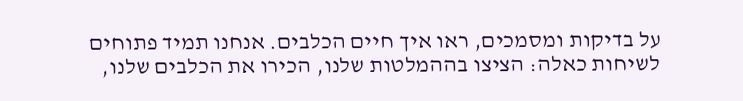על בדיקות ומסמכים, ראו איך חיים הכלבים. אנחנו תמיד פתוחים לשיחות כאלה: הציצו בההמלטות שלנו, הכירו את הכלבים שלנו,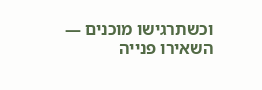וכשתרגישו מוכנים — השאירו פנייה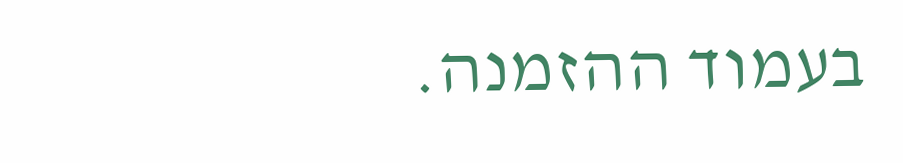בעמוד ההזמנה.